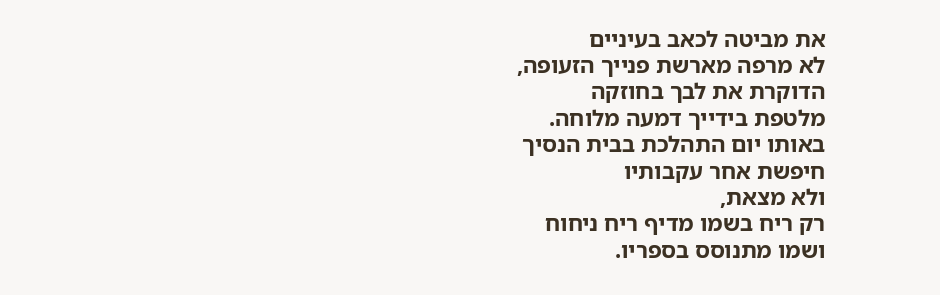את מביטה לכאב בעיניים
לא מרפה מארשת פנייך הזעופה,
הדוקרת את לבך בחוזקה
מלטפת בידייך דמעה מלוחה.
באותו יום התהלכת בבית הנסיך
חיפשת אחר עקבותיו
ולא מצאת,
רק ריח בשמו מדיף ריח ניחוח
ושמו מתנוסס בספריו.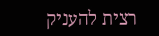רצית להעניק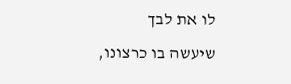לו את לבך
שיעשה בו כרצונו,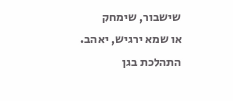שישבור, שימחק
או שמא ירגיש, יאהב.
התהלכת בגן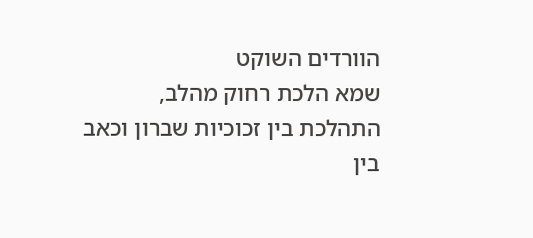הוורדים השוקט
שמא הלכת רחוק מהלב,
התהלכת בין זכוכיות שברון וכאב
בין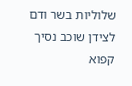שלוליות בשר ודם
לצידן שוכב נסיך קפוא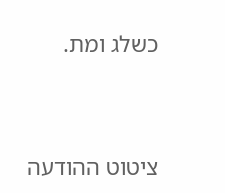כשלג ומת.



ציטוט ההודעה